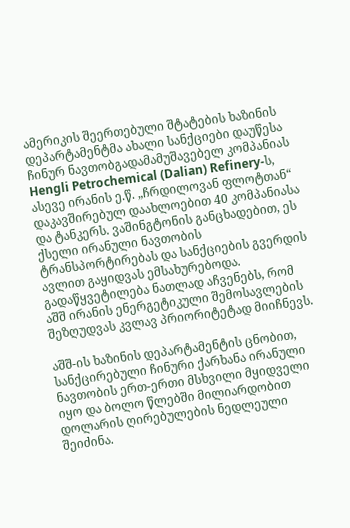ამერიკის შეერთებული შტატების ხაზინის დეპარტამენტმა ახალი სანქციები დაუწესა ჩინურ ნავთობგადამამუშავებელ კომპანიას Hengli Petrochemical (Dalian) Refinery-ს, ასევე ირანის ე.წ. „ჩრდილოვან ფლოტთან“ დაკავშირებულ დაახლოებით 40 კომპანიასა და ტანკერს. ვაშინგტონის განცხადებით, ეს ქსელი ირანული ნავთობის ტრანსპორტირებას და სანქციების გვერდის ავლით გაყიდვას ემსახურებოდა. გადაწყვეტილება ნათლად აჩვენებს, რომ აშშ ირანის ენერგეტიკული შემოსავლების შეზღუდვას კვლავ პრიორიტეტად მიიჩნევს.

აშშ-ის ხაზინის დეპარტამენტის ცნობით, სანქცირებული ჩინური ქარხანა ირანული ნავთობის ერთ-ერთი მსხვილი მყიდველი იყო და ბოლო წლებში მილიარდობით დოლარის ღირებულების ნედლეული შეიძინა.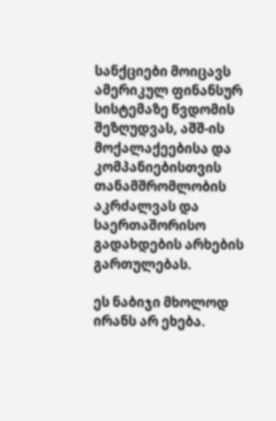სანქციები მოიცავს ამერიკულ ფინანსურ სისტემაზე წვდომის შეზღუდვას, აშშ-ის მოქალაქეებისა და კომპანიებისთვის თანამშრომლობის აკრძალვას და საერთაშორისო გადახდების არხების გართულებას.

ეს ნაბიჯი მხოლოდ ირანს არ ეხება.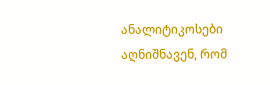ანალიტიკოსები აღნიშნავენ, რომ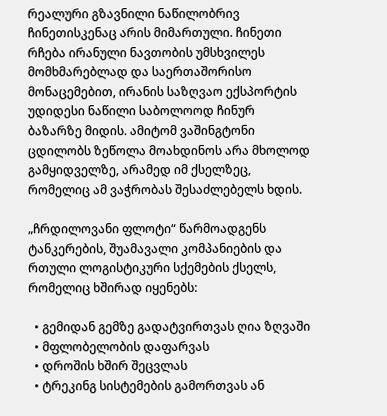რეალური გზავნილი ნაწილობრივ ჩინეთისკენაც არის მიმართული. ჩინეთი რჩება ირანული ნავთობის უმსხვილეს მომხმარებლად და საერთაშორისო მონაცემებით, ირანის საზღვაო ექსპორტის უდიდესი ნაწილი საბოლოოდ ჩინურ ბაზარზე მიდის. ამიტომ ვაშინგტონი ცდილობს ზეწოლა მოახდინოს არა მხოლოდ გამყიდველზე, არამედ იმ ქსელზეც, რომელიც ამ ვაჭრობას შესაძლებელს ხდის.

„ჩრდილოვანი ფლოტი“ წარმოადგენს ტანკერების, შუამავალი კომპანიების და რთული ლოგისტიკური სქემების ქსელს, რომელიც ხშირად იყენებს:

  • გემიდან გემზე გადატვირთვას ღია ზღვაში
  • მფლობელობის დაფარვას
  • დროშის ხშირ შეცვლას
  • ტრეკინგ სისტემების გამორთვას ან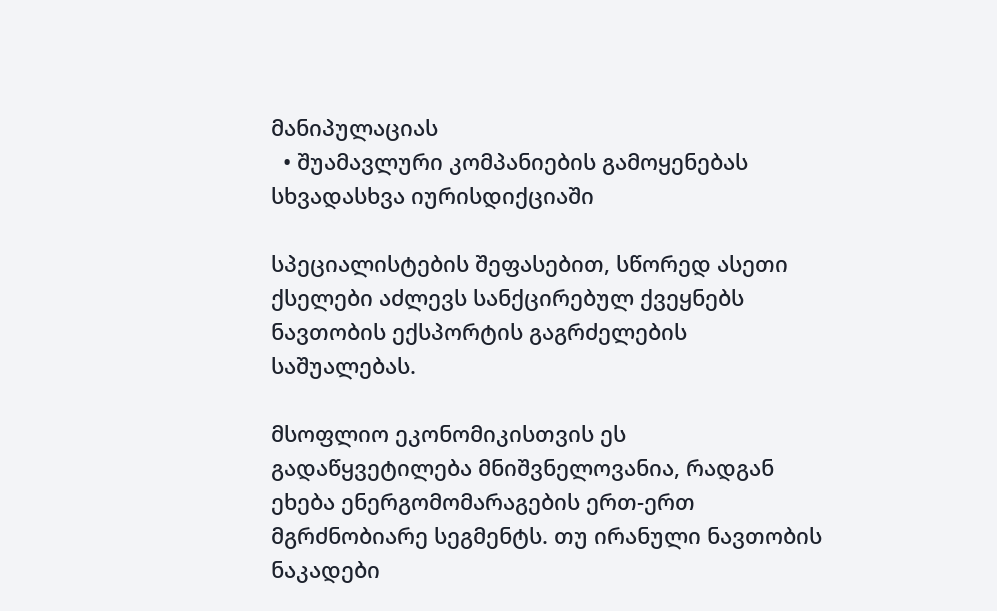მანიპულაციას
  • შუამავლური კომპანიების გამოყენებას სხვადასხვა იურისდიქციაში

სპეციალისტების შეფასებით, სწორედ ასეთი ქსელები აძლევს სანქცირებულ ქვეყნებს ნავთობის ექსპორტის გაგრძელების საშუალებას.

მსოფლიო ეკონომიკისთვის ეს გადაწყვეტილება მნიშვნელოვანია, რადგან ეხება ენერგომომარაგების ერთ-ერთ მგრძნობიარე სეგმენტს. თუ ირანული ნავთობის ნაკადები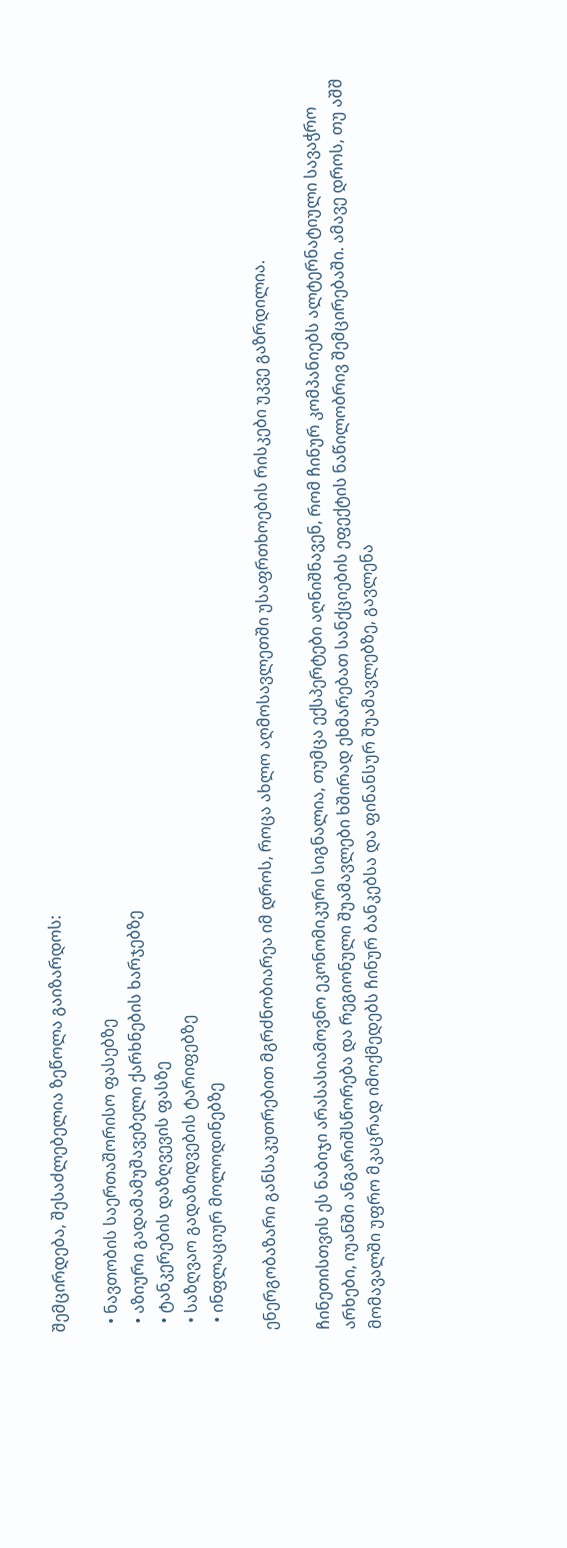შემცირდება, შესაძლებელია ზეწოლა გაიზარდოს:

  • ნავთობის საერთაშორისო ფასებზე
  • აზიური გადამამუშავებელი ქარხნების ხარჯებზე
  • ტანკერების დაზღვევის ფასზე
  • საზღვაო გადაზიდვების ტარიფებზე
  • ინფლაციურ მოლოდინებზე

ენერგობაზარი განსაკუთრებით მგრძნობიარეა იმ დროს, როცა ახლო აღმოსავლეთში უსაფრთხოების რისკები უკვე გაზრდილია.

ჩინეთისთვის ეს ნაბიჯი არასასიამოვნო ეკონომიკური სიგნალია, თუმცა ექსპერტები აღნიშნავენ, რომ ჩინურ კომპანიებს ალტერნატიული სავაჭრო არხები, იუანში ანგარიშსწორება და რეგიონული შუამავლები ხშირად ეხმარებათ სანქციების ეფექტის ნაწილობრივ შემცირებაში. ამავე დროს, თუ აშშ მომავალში უფრო მკაცრად იმოქმედებს ჩინურ ბანკებსა და ფინანსურ შუამავლებზე, გავლენა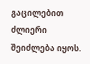გაცილებით ძლიერი შეიძლება იყოს.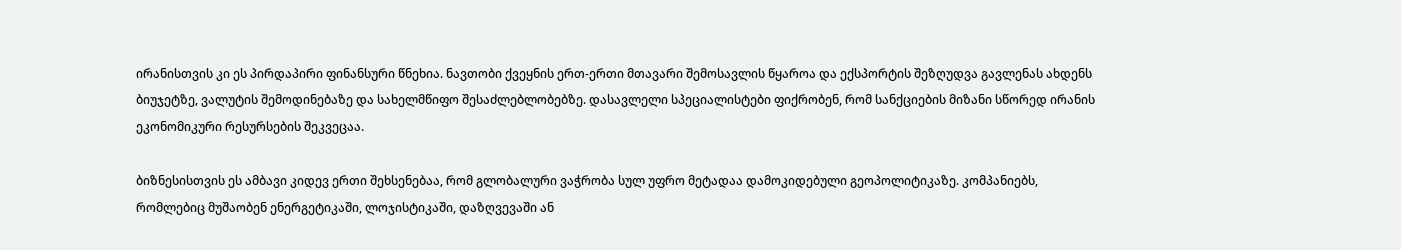ირანისთვის კი ეს პირდაპირი ფინანსური წნეხია. ნავთობი ქვეყნის ერთ-ერთი მთავარი შემოსავლის წყაროა და ექსპორტის შეზღუდვა გავლენას ახდენს ბიუჯეტზე, ვალუტის შემოდინებაზე და სახელმწიფო შესაძლებლობებზე. დასავლელი სპეციალისტები ფიქრობენ, რომ სანქციების მიზანი სწორედ ირანის ეკონომიკური რესურსების შეკვეცაა.

ბიზნესისთვის ეს ამბავი კიდევ ერთი შეხსენებაა, რომ გლობალური ვაჭრობა სულ უფრო მეტადაა დამოკიდებული გეოპოლიტიკაზე. კომპანიებს, რომლებიც მუშაობენ ენერგეტიკაში, ლოჯისტიკაში, დაზღვევაში ან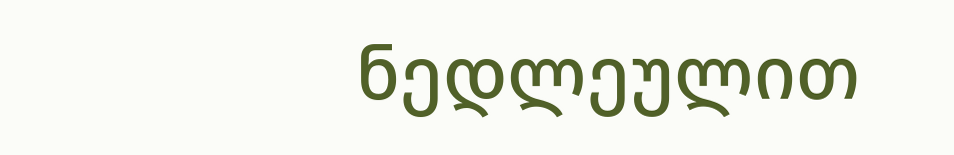ნედლეულით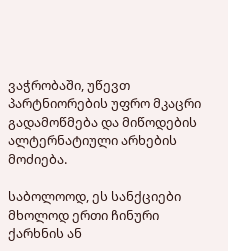ვაჭრობაში, უწევთ პარტნიორების უფრო მკაცრი გადამოწმება და მიწოდების ალტერნატიული არხების მოძიება.

საბოლოოდ, ეს სანქციები მხოლოდ ერთი ჩინური ქარხნის ან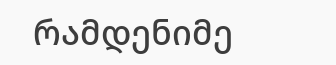რამდენიმე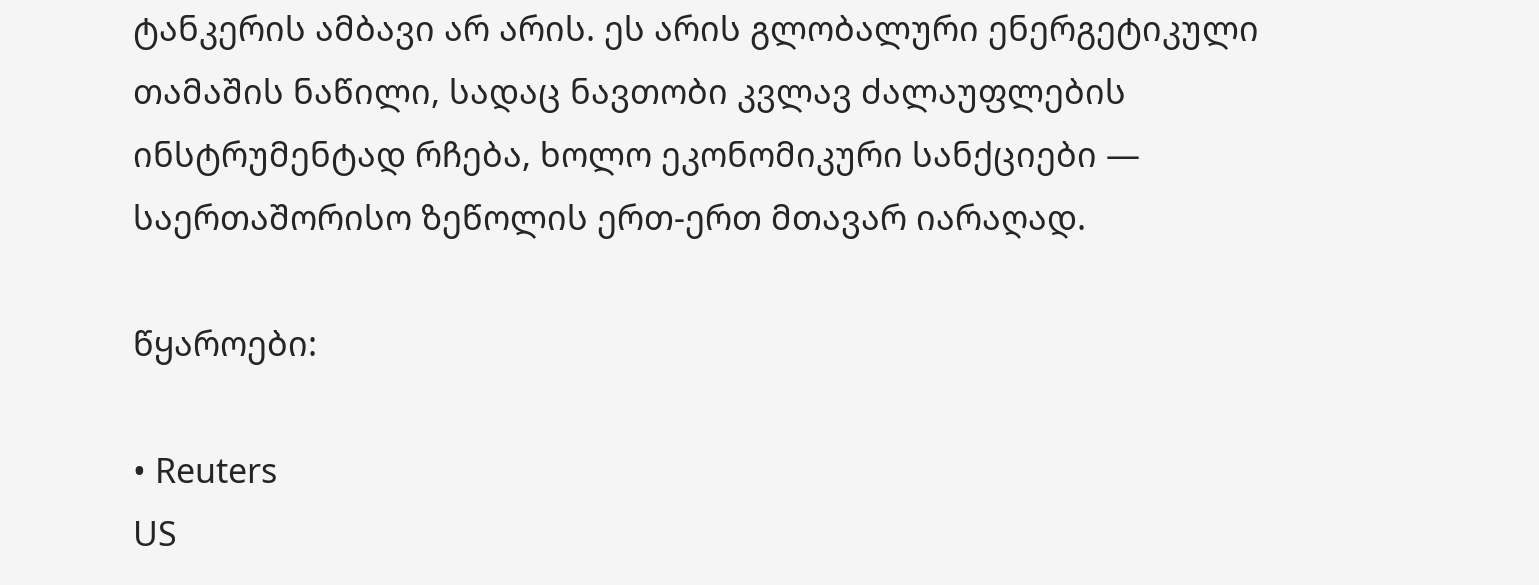ტანკერის ამბავი არ არის. ეს არის გლობალური ენერგეტიკული თამაშის ნაწილი, სადაც ნავთობი კვლავ ძალაუფლების ინსტრუმენტად რჩება, ხოლო ეკონომიკური სანქციები — საერთაშორისო ზეწოლის ერთ-ერთ მთავარ იარაღად.

წყაროები:

• Reuters
US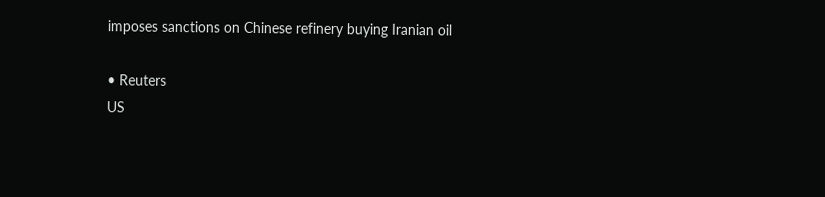imposes sanctions on Chinese refinery buying Iranian oil

• Reuters
US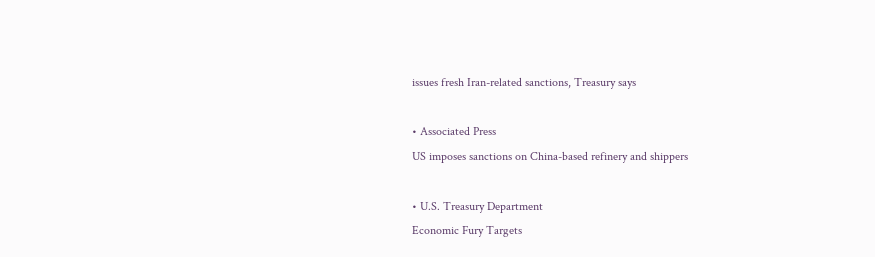issues fresh Iran-related sanctions, Treasury says

• Associated Press
US imposes sanctions on China-based refinery and shippers

• U.S. Treasury Department
Economic Fury Targets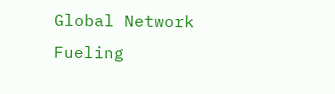Global Network Fueling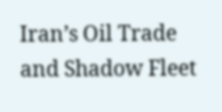Iran’s Oil Trade and Shadow Fleet